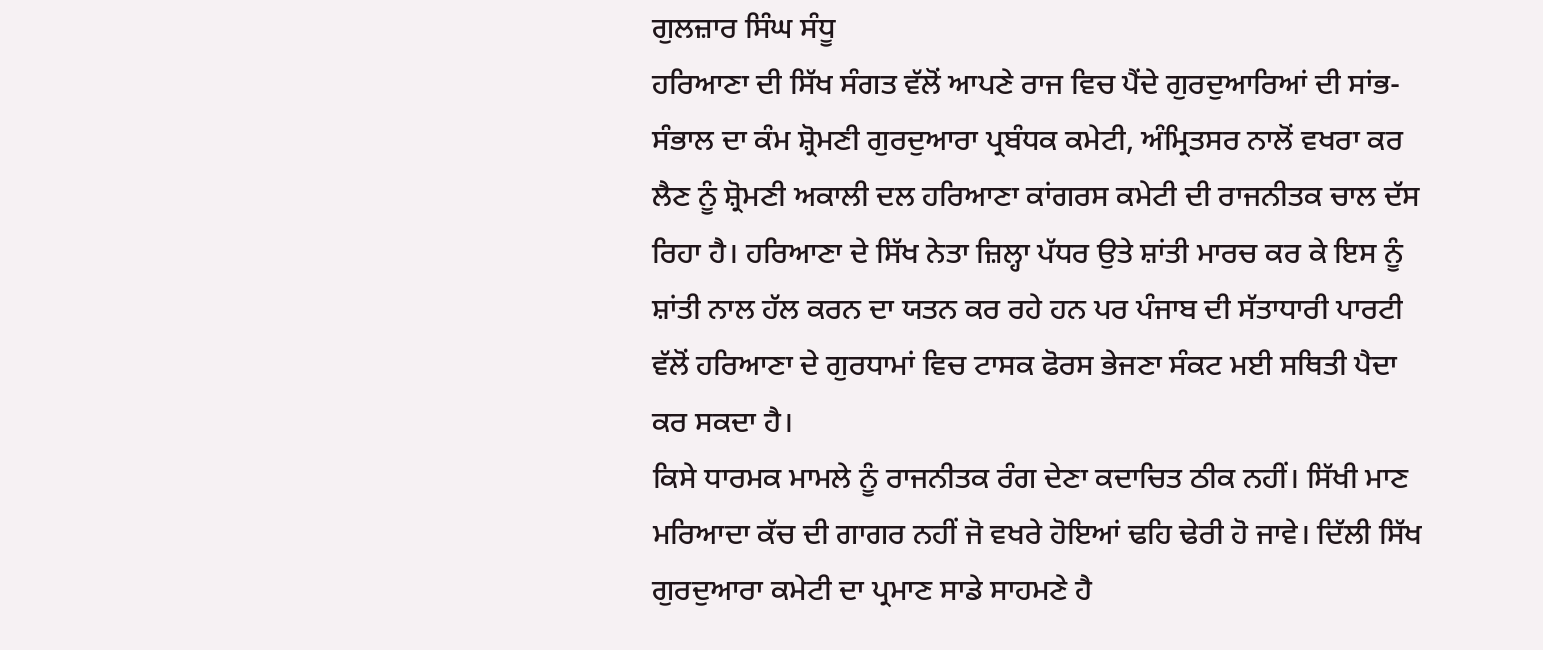ਗੁਲਜ਼ਾਰ ਸਿੰਘ ਸੰਧੂ
ਹਰਿਆਣਾ ਦੀ ਸਿੱਖ ਸੰਗਤ ਵੱਲੋਂ ਆਪਣੇ ਰਾਜ ਵਿਚ ਪੈਂਦੇ ਗੁਰਦੁਆਰਿਆਂ ਦੀ ਸਾਂਭ-ਸੰਭਾਲ ਦਾ ਕੰਮ ਸ਼੍ਰੋਮਣੀ ਗੁਰਦੁਆਰਾ ਪ੍ਰਬੰਧਕ ਕਮੇਟੀ, ਅੰਮ੍ਰਿਤਸਰ ਨਾਲੋਂ ਵਖਰਾ ਕਰ ਲੈਣ ਨੂੰ ਸ਼੍ਰੋਮਣੀ ਅਕਾਲੀ ਦਲ ਹਰਿਆਣਾ ਕਾਂਗਰਸ ਕਮੇਟੀ ਦੀ ਰਾਜਨੀਤਕ ਚਾਲ ਦੱਸ ਰਿਹਾ ਹੈ। ਹਰਿਆਣਾ ਦੇ ਸਿੱਖ ਨੇਤਾ ਜ਼ਿਲ੍ਹਾ ਪੱਧਰ ਉਤੇ ਸ਼ਾਂਤੀ ਮਾਰਚ ਕਰ ਕੇ ਇਸ ਨੂੰ ਸ਼ਾਂਤੀ ਨਾਲ ਹੱਲ ਕਰਨ ਦਾ ਯਤਨ ਕਰ ਰਹੇ ਹਨ ਪਰ ਪੰਜਾਬ ਦੀ ਸੱਤਾਧਾਰੀ ਪਾਰਟੀ ਵੱਲੋਂ ਹਰਿਆਣਾ ਦੇ ਗੁਰਧਾਮਾਂ ਵਿਚ ਟਾਸਕ ਫੋਰਸ ਭੇਜਣਾ ਸੰਕਟ ਮਈ ਸਥਿਤੀ ਪੈਦਾ ਕਰ ਸਕਦਾ ਹੈ।
ਕਿਸੇ ਧਾਰਮਕ ਮਾਮਲੇ ਨੂੰ ਰਾਜਨੀਤਕ ਰੰਗ ਦੇਣਾ ਕਦਾਚਿਤ ਠੀਕ ਨਹੀਂ। ਸਿੱਖੀ ਮਾਣ ਮਰਿਆਦਾ ਕੱਚ ਦੀ ਗਾਗਰ ਨਹੀਂ ਜੋ ਵਖਰੇ ਹੋਇਆਂ ਢਹਿ ਢੇਰੀ ਹੋ ਜਾਵੇ। ਦਿੱਲੀ ਸਿੱਖ ਗੁਰਦੁਆਰਾ ਕਮੇਟੀ ਦਾ ਪ੍ਰਮਾਣ ਸਾਡੇ ਸਾਹਮਣੇ ਹੈ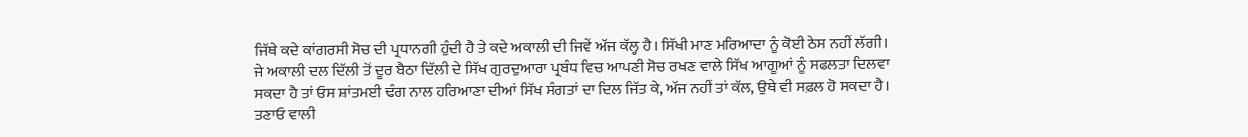ਜਿੱਥੇ ਕਦੇ ਕਾਂਗਰਸੀ ਸੋਚ ਦੀ ਪ੍ਰਧਾਨਗੀ ਹੁੰਦੀ ਹੈ ਤੇ ਕਦੇ ਅਕਾਲੀ ਦੀ ਜਿਵੇਂ ਅੱਜ ਕੱਲ੍ਹ ਹੈ। ਸਿੱਖੀ ਮਾਣ ਮਰਿਆਦਾ ਨੂੰ ਕੋਈ ਠੇਸ ਨਹੀਂ ਲੱਗੀ।
ਜੇ ਅਕਾਲੀ ਦਲ ਦਿੱਲੀ ਤੋਂ ਦੂਰ ਬੈਠਾ ਦਿੱਲੀ ਦੇ ਸਿੱਖ ਗੁਰਦੁਆਰਾ ਪ੍ਰਬੰਧ ਵਿਚ ਆਪਣੀ ਸੋਚ ਰਖਣ ਵਾਲੇ ਸਿੱਖ ਆਗੂਆਂ ਨੂੰ ਸਫਲਤਾ ਦਿਲਵਾ ਸਕਦਾ ਹੈ ਤਾਂ ਓਸ ਸ਼ਾਂਤਮਈ ਢੰਗ ਨਾਲ ਹਰਿਆਣਾ ਦੀਆਂ ਸਿੱਖ ਸੰਗਤਾਂ ਦਾ ਦਿਲ ਜਿੱਤ ਕੇ, ਅੱਜ ਨਹੀਂ ਤਾਂ ਕੱਲ, ਉਥੇ ਵੀ ਸਫ਼ਲ ਹੋ ਸਕਦਾ ਹੈ। ਤਣਾਓ ਵਾਲੀ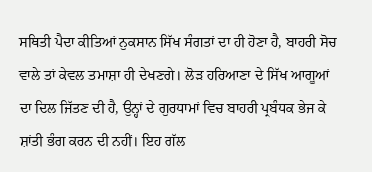ਸਥਿਤੀ ਪੈਦਾ ਕੀਤਿਆਂ ਨੁਕਸਾਨ ਸਿੱਖ ਸੰਗਤਾਂ ਦਾ ਹੀ ਹੋਣਾ ਹੈ, ਬਾਹਰੀ ਸੋਚ ਵਾਲੇ ਤਾਂ ਕੇਵਲ ਤਮਾਸ਼ਾ ਹੀ ਦੇਖਣਗੇ। ਲੋੜ ਹਰਿਆਣਾ ਦੇ ਸਿੱਖ ਆਗੂਆਂ ਦਾ ਦਿਲ ਜਿੱਤਣ ਦੀ ਹੈ, ਉਨ੍ਹਾਂ ਦੇ ਗੁਰਧਾਮਾਂ ਵਿਚ ਬਾਹਰੀ ਪ੍ਰਬੰਧਕ ਭੇਜ ਕੇ ਸ਼ਾਂਤੀ ਭੰਗ ਕਰਨ ਦੀ ਨਹੀਂ। ਇਹ ਗੱਲ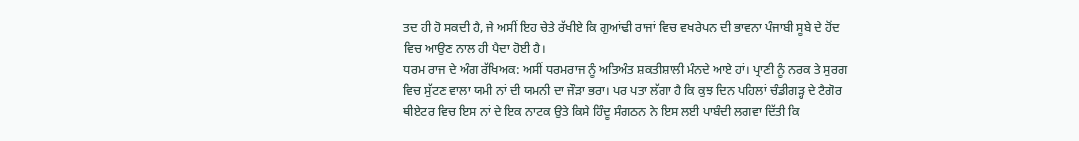ਤਦ ਹੀ ਹੋ ਸਕਦੀ ਹੈ, ਜੇ ਅਸੀਂ ਇਹ ਚੇਤੇ ਰੱਖੀਏ ਕਿ ਗੁਆਂਢੀ ਰਾਜਾਂ ਵਿਚ ਵਖਰੇਪਨ ਦੀ ਭਾਵਨਾ ਪੰਜਾਬੀ ਸੂਬੇ ਦੇ ਹੋਂਦ ਵਿਚ ਆਉਣ ਨਾਲ ਹੀ ਪੈਦਾ ਹੋਈ ਹੈ।
ਧਰਮ ਰਾਜ ਦੇ ਅੰਗ ਰੱਖਿਅਕ: ਅਸੀਂ ਧਰਮਰਾਜ ਨੂੰ ਅਤਿਅੰਤ ਸ਼ਕਤੀਸ਼ਾਲੀ ਮੰਨਦੇ ਆਏ ਹਾਂ। ਪ੍ਰਾਣੀ ਨੂੰ ਨਰਕ ਤੇ ਸੁਰਗ ਵਿਚ ਸੁੱਟਣ ਵਾਲਾ ਯਮੀ ਨਾਂ ਦੀ ਯਮਨੀ ਦਾ ਜੌੜਾ ਭਰਾ। ਪਰ ਪਤਾ ਲੱਗਾ ਹੈ ਕਿ ਕੁਝ ਦਿਨ ਪਹਿਲਾਂ ਚੰਡੀਗੜ੍ਹ ਦੇ ਟੈਗੋਰ ਥੀਏਟਰ ਵਿਚ ਇਸ ਨਾਂ ਦੇ ਇਕ ਨਾਟਕ ਉਤੇ ਕਿਸੇ ਹਿੰਦੂ ਸੰਗਠਨ ਨੇ ਇਸ ਲਈ ਪਾਬੰਦੀ ਲਗਵਾ ਦਿੱਤੀ ਕਿ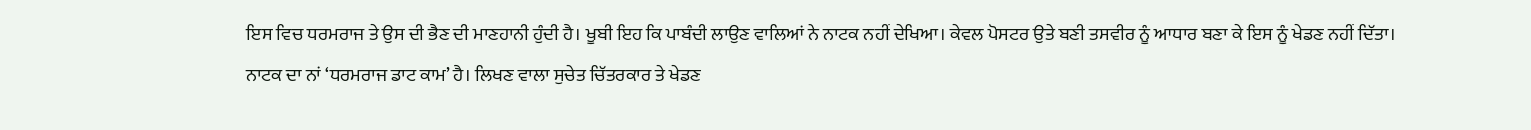ਇਸ ਵਿਚ ਧਰਮਰਾਜ ਤੇ ਉਸ ਦੀ ਭੈਣ ਦੀ ਮਾਣਹਾਨੀ ਹੁੰਦੀ ਹੈ। ਖੂਬੀ ਇਹ ਕਿ ਪਾਬੰਦੀ ਲਾਉਣ ਵਾਲਿਆਂ ਨੇ ਨਾਟਕ ਨਹੀਂ ਦੇਖਿਆ। ਕੇਵਲ ਪੋਸਟਰ ਉਤੇ ਬਣੀ ਤਸਵੀਰ ਨੂੰ ਆਧਾਰ ਬਣਾ ਕੇ ਇਸ ਨੂੰ ਖੇਡਣ ਨਹੀਂ ਦਿੱਤਾ।
ਨਾਟਕ ਦਾ ਨਾਂ ‘ਧਰਮਰਾਜ ਡਾਟ ਕਾਮ’ ਹੈ। ਲਿਖਣ ਵਾਲਾ ਸੁਚੇਤ ਚਿੱਤਰਕਾਰ ਤੇ ਖੇਡਣ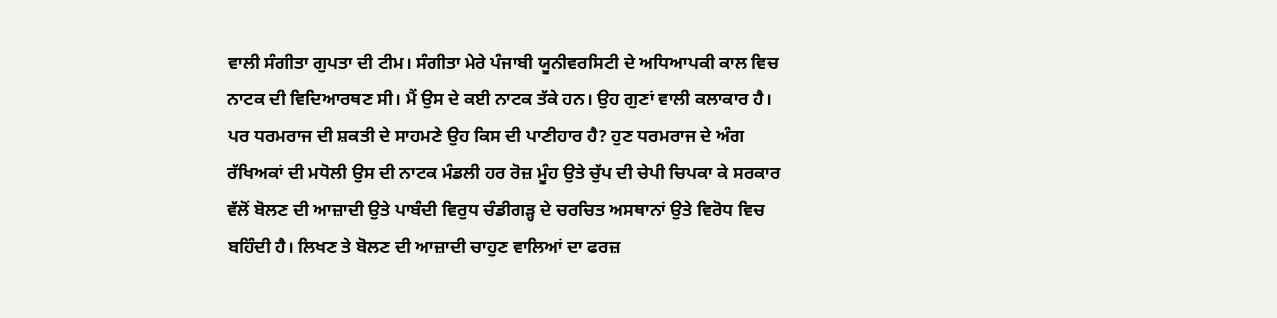ਵਾਲੀ ਸੰਗੀਤਾ ਗੁਪਤਾ ਦੀ ਟੀਮ। ਸੰਗੀਤਾ ਮੇਰੇ ਪੰਜਾਬੀ ਯੂਨੀਵਰਸਿਟੀ ਦੇ ਅਧਿਆਪਕੀ ਕਾਲ ਵਿਚ ਨਾਟਕ ਦੀ ਵਿਦਿਆਰਥਣ ਸੀ। ਮੈਂ ਉਸ ਦੇ ਕਈ ਨਾਟਕ ਤੱਕੇ ਹਨ। ਉਹ ਗੁਣਾਂ ਵਾਲੀ ਕਲਾਕਾਰ ਹੈ। ਪਰ ਧਰਮਰਾਜ ਦੀ ਸ਼ਕਤੀ ਦੇ ਸਾਹਮਣੇ ਉਹ ਕਿਸ ਦੀ ਪਾਣੀਹਾਰ ਹੈ? ਹੁਣ ਧਰਮਰਾਜ ਦੇ ਅੰਗ ਰੱਖਿਅਕਾਂ ਦੀ ਮਧੋਲੀ ਉਸ ਦੀ ਨਾਟਕ ਮੰਡਲੀ ਹਰ ਰੋਜ਼ ਮੂੰਹ ਉਤੇ ਚੁੱਪ ਦੀ ਚੇਪੀ ਚਿਪਕਾ ਕੇ ਸਰਕਾਰ ਵੱਲੋਂ ਬੋਲਣ ਦੀ ਆਜ਼ਾਦੀ ਉਤੇ ਪਾਬੰਦੀ ਵਿਰੁਧ ਚੰਡੀਗੜ੍ਹ ਦੇ ਚਰਚਿਤ ਅਸਥਾਨਾਂ ਉਤੇ ਵਿਰੋਧ ਵਿਚ ਬਹਿੰਦੀ ਹੈ। ਲਿਖਣ ਤੇ ਬੋਲਣ ਦੀ ਆਜ਼ਾਦੀ ਚਾਹੁਣ ਵਾਲਿਆਂ ਦਾ ਫਰਜ਼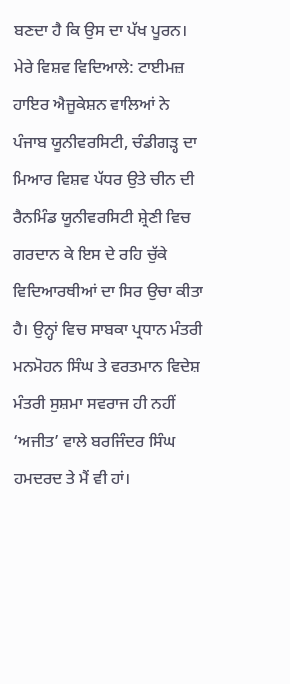ਬਣਦਾ ਹੈ ਕਿ ਉਸ ਦਾ ਪੱਖ ਪੂਰਨ।
ਮੇਰੇ ਵਿਸ਼ਵ ਵਿਦਿਆਲੇ: ਟਾਈਮਜ਼ ਹਾਇਰ ਐਜੂਕੇਸ਼ਨ ਵਾਲਿਆਂ ਨੇ ਪੰਜਾਬ ਯੂਨੀਵਰਸਿਟੀ, ਚੰਡੀਗੜ੍ਹ ਦਾ ਮਿਆਰ ਵਿਸ਼ਵ ਪੱਧਰ ਉਤੇ ਚੀਨ ਦੀ ਰੈਨਮਿੰਡ ਯੂਨੀਵਰਸਿਟੀ ਸ਼੍ਰੇਣੀ ਵਿਚ ਗਰਦਾਨ ਕੇ ਇਸ ਦੇ ਰਹਿ ਚੁੱਕੇ ਵਿਦਿਆਰਥੀਆਂ ਦਾ ਸਿਰ ਉਚਾ ਕੀਤਾ ਹੈ। ਉਨ੍ਹਾਂ ਵਿਚ ਸਾਬਕਾ ਪ੍ਰਧਾਨ ਮੰਤਰੀ ਮਨਮੋਹਨ ਸਿੰਘ ਤੇ ਵਰਤਮਾਨ ਵਿਦੇਸ਼ ਮੰਤਰੀ ਸੁਸ਼ਮਾ ਸਵਰਾਜ ਹੀ ਨਹੀਂ ‘ਅਜੀਤ’ ਵਾਲੇ ਬਰਜਿੰਦਰ ਸਿੰਘ ਹਮਦਰਦ ਤੇ ਮੈਂ ਵੀ ਹਾਂ।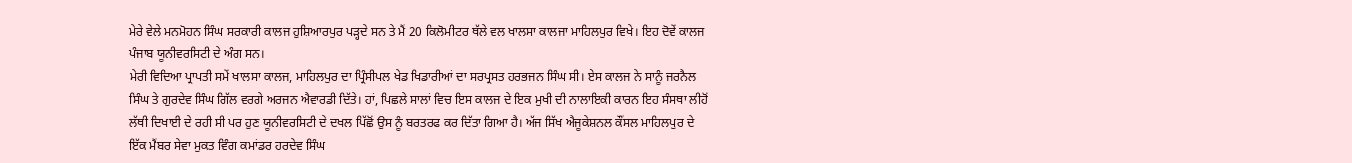ਮੇਰੇ ਵੇਲੇ ਮਨਮੋਹਨ ਸਿੰਘ ਸਰਕਾਰੀ ਕਾਲਜ ਹੁਸ਼ਿਆਰਪੁਰ ਪੜ੍ਹਦੇ ਸਨ ਤੇ ਮੈਂ 20 ਕਿਲੋਮੀਟਰ ਥੱਲੇ ਵਲ ਖਾਲਸਾ ਕਾਲਜਾ ਮਾਹਿਲਪੁਰ ਵਿਖੇ। ਇਹ ਦੋਵੇਂ ਕਾਲਜ ਪੰਜਾਬ ਯੂਨੀਵਰਸਿਟੀ ਦੇ ਅੰਗ ਸਨ।
ਮੇਰੀ ਵਿਦਿਆ ਪ੍ਰਾਪਤੀ ਸਮੇਂ ਖਾਲਸਾ ਕਾਲਜ, ਮਾਹਿਲਪੁਰ ਦਾ ਪ੍ਰਿੰਸੀਪਲ ਖੇਡ ਖਿਡਾਰੀਆਂ ਦਾ ਸਰਪ੍ਰਸਤ ਹਰਭਜਨ ਸਿੰਘ ਸੀ। ਏਸ ਕਾਲਜ ਨੇ ਸਾਨੂੰ ਜਰਨੈਲ ਸਿੰਘ ਤੇ ਗੁਰਦੇਵ ਸਿੰਘ ਗਿੱਲ ਵਰਗੇ ਅਰਜਨ ਐਵਾਰਡੀ ਦਿੱਤੇ। ਹਾਂ, ਪਿਛਲੇ ਸਾਲਾਂ ਵਿਚ ਇਸ ਕਾਲਜ ਦੇ ਇਕ ਮੁਖੀ ਦੀ ਨਾਲਾਇਕੀ ਕਾਰਨ ਇਹ ਸੰਸਥਾ ਲੀਹੋਂ ਲੱਥੀ ਦਿਖਾਈ ਦੇ ਰਹੀ ਸੀ ਪਰ ਹੁਣ ਯੂਨੀਵਰਸਿਟੀ ਦੇ ਦਖਲ ਪਿੱਛੋਂ ਉਸ ਨੂੰ ਬਰਤਰਫ ਕਰ ਦਿੱਤਾ ਗਿਆ ਹੈ। ਅੱਜ ਸਿੱਖ ਐਜੂਕੇਸ਼ਨਲ ਕੌਂਸਲ ਮਾਹਿਲਪੁਰ ਦੇ ਇੱਕ ਮੈਂਬਰ ਸੇਵਾ ਮੁਕਤ ਵਿੰਗ ਕਮਾਂਡਰ ਹਰਦੇਵ ਸਿੰਘ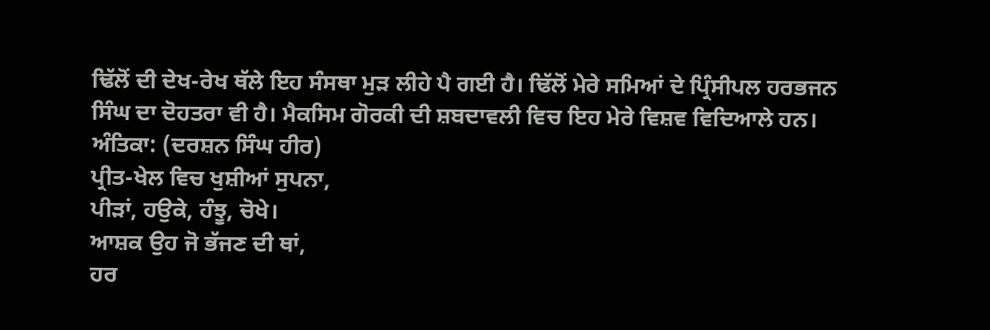ਢਿੱਲੋਂ ਦੀ ਦੇਖ-ਰੇਖ ਥੱਲੇ ਇਹ ਸੰਸਥਾ ਮੁੜ ਲੀਹੇ ਪੈ ਗਈ ਹੈ। ਢਿੱਲੋਂ ਮੇਰੇ ਸਮਿਆਂ ਦੇ ਪ੍ਰਿੰਸੀਪਲ ਹਰਭਜਨ ਸਿੰਘ ਦਾ ਦੋਹਤਰਾ ਵੀ ਹੈ। ਮੈਕਸਿਮ ਗੋਰਕੀ ਦੀ ਸ਼ਬਦਾਵਲੀ ਵਿਚ ਇਹ ਮੇਰੇ ਵਿਸ਼ਵ ਵਿਦਿਆਲੇ ਹਨ।
ਅੰਤਿਕਾ: (ਦਰਸ਼ਨ ਸਿੰਘ ਹੀਰ)
ਪ੍ਰੀਤ-ਖੇਲ ਵਿਚ ਖੁਸ਼ੀਆਂ ਸੁਪਨਾ,
ਪੀੜਾਂ, ਹਉਕੇ, ਹੰਝੂ, ਚੋਖੇ।
ਆਸ਼ਕ ਉਹ ਜੋ ਭੱਜਣ ਦੀ ਥਾਂ,
ਹਰ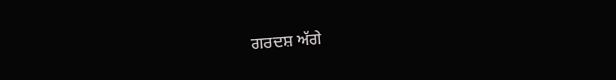ਗਰਦਸ਼ ਅੱਗੇ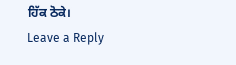ਹਿੱਕ ਠੋਕੇ।
Leave a Reply